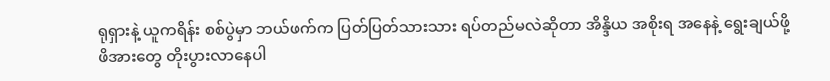ရုရှားနဲ့ ယူကရိန်း စစ်ပွဲမှာ ဘယ်ဖက်က ပြတ်ပြတ်သားသား ရပ်တည်မလဲဆိုတာ အိန္ဒိယ အစိုးရ အနေနဲ့ ရွေးချယ်ဖို့ ဖိအားတွေ တိုးပွားလာနေပါ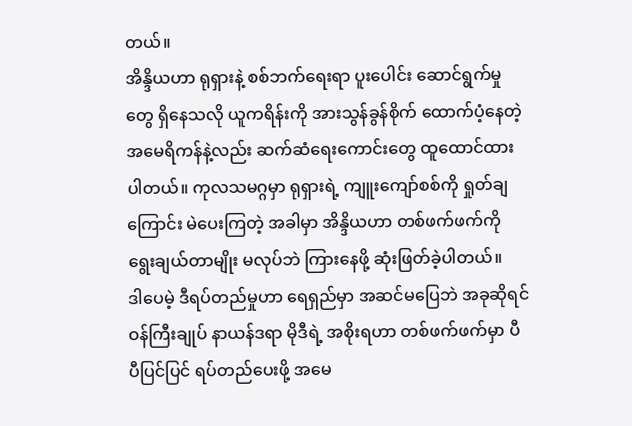တယ်။
အိန္ဒိယဟာ ရုရှားနဲ့ စစ်ဘက်ရေးရာ ပူးပေါင်း ဆောင်ရွက်မှုတွေ ရှိနေသလို ယူကရိန်းကို အားသွန်ခွန်စိုက် ထောက်ပံ့နေတဲ့ အမေရိကန်နဲ့လည်း ဆက်ဆံရေးကောင်းတွေ ထူထောင်ထားပါတယ်။ ကုလသမဂ္ဂမှာ ရုရှားရဲ့ ကျူးကျော်စစ်ကို ရှုတ်ချကြောင်း မဲပေးကြတဲ့ အခါမှာ အိန္ဒိယဟာ တစ်ဖက်ဖက်ကို ရွေးချယ်တာမျိုး မလုပ်ဘဲ ကြားနေဖို့ ဆုံးဖြတ်ခဲ့ပါတယ်။
ဒါပေမဲ့ ဒီရပ်တည်မှုဟာ ရေရှည်မှာ အဆင်မပြေဘဲ အခုဆိုရင် ဝန်ကြီးချုပ် နာယန်ဒရာ မိုဒီရဲ့ အစိုးရဟာ တစ်ဖက်ဖက်မှာ ပီပီပြင်ပြင် ရပ်တည်ပေးဖို့ အမေ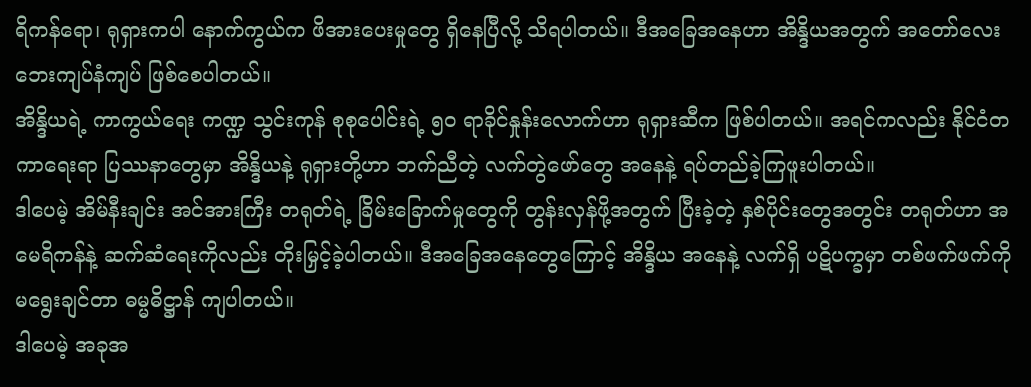ရိကန်ရော၊ ရုရှားကပါ နောက်ကွယ်က ဖိအားပေးမှုတွေ ရှိနေပြီလို့ သိရပါတယ်။ ဒီအခြေအနေဟာ အိန္ဒိယအတွက် အတော်လေး ဘေးကျပ်နံကျပ် ဖြစ်စေပါတယ်။
အိန္ဒိယရဲ့ ကာကွယ်ရေး ကဏ္ဍ သွင်းကုန် စုစုပေါင်းရဲ့ ၅၀ ရာခိုင်နှုန်းလောက်ဟာ ရုရှားဆီက ဖြစ်ပါတယ်။ အရင်ကလည်း နိုင်ငံတကာရေးရာ ပြဿနာတွေမှာ အိန္ဒိယနဲ့ ရုရှားတို့ဟာ ဘက်ညီတဲ့ လက်တွဲဖော်တွေ အနေနဲ့ ရပ်တည်ခဲ့ကြဖူးပါတယ်။
ဒါပေမဲ့ အိမ်နီးချင်း အင်အားကြီး တရုတ်ရဲ့ ခြိမ်းခြောက်မှုတွေကို တွန်းလှန်ဖို့အတွက် ပြီးခဲ့တဲ့ နှစ်ပိုင်းတွေအတွင်း တရုတ်ဟာ အမေရိကန်နဲ့ ဆက်ဆံရေးကိုလည်း တိုးမြှင့်ခဲ့ပါတယ်။ ဒီအခြေအနေတွေကြောင့် အိန္ဒိယ အနေနဲ့ လက်ရှိ ပဋိပက္ခမှာ တစ်ဖက်ဖက်ကို မရွေးချင်တာ ဓမ္မဓိဋ္ဌာန် ကျပါတယ်။
ဒါပေမဲ့ အခုအ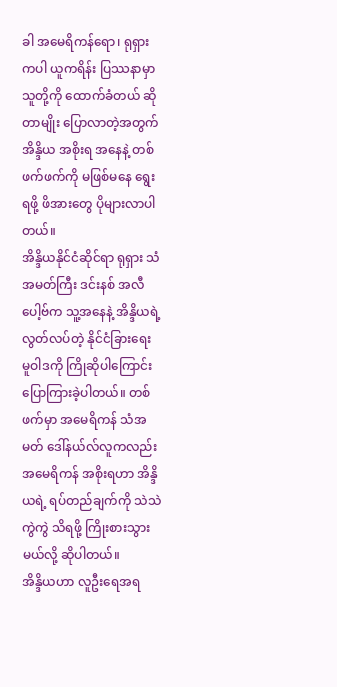ခါ အမေရိကန်ရော၊ ရုရှားကပါ ယူကရိန်း ပြဿနာမှာ သူတို့ကို ထောက်ခံတယ် ဆိုတာမျိုး ပြောလာတဲ့အတွက် အိန္ဒိယ အစိုးရ အနေနဲ့ တစ်ဖက်ဖက်ကို မဖြစ်မနေ ရွေးရဖို့ ဖိအားတွေ ပိုများလာပါတယ်။
အိန္ဒိယနိုင်ငံဆိုင်ရာ ရုရှား သံအမတ်ကြီး ဒင်းနစ် အလီပေါ့ဗ်က သူ့အနေနဲ့ အိန္ဒိယရဲ့ လွတ်လပ်တဲ့ နိုင်ငံခြားရေး မူဝါဒကို ကြိုဆိုပါကြောင်း ပြောကြားခဲ့ပါတယ်။ တစ်ဖက်မှာ အမေရိကန် သံအမတ် ဒေါ်နယ်လ်လူကလည်း အမေရိကန် အစိုးရဟာ အိန္ဒိယရဲ့ ရပ်တည်ချက်ကို သဲသဲကွဲကွဲ သိရဖို့ ကြိုးစားသွားမယ်လို့ ဆိုပါတယ်။
အိန္ဒိယဟာ လူဦးရေအရ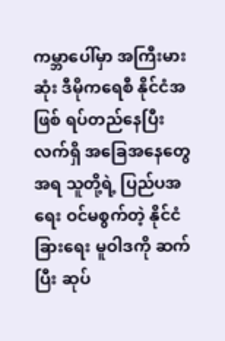ကမ္ဘာပေါ်မှာ အကြီးမားဆုံး ဒီမိုကရေစီ နိုင်ငံအဖြစ် ရပ်တည်နေပြီး လက်ရှိ အခြေအနေတွေအရ သူတို့ရဲ့ ပြည်ပအရေး ဝင်မစွက်တဲ့ နိုင်ငံခြားရေး မူဝါဒကို ဆက်ပြီး ဆုပ်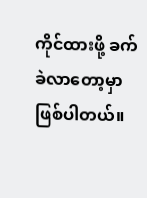ကိုင်ထားဖို့ ခက်ခဲလာတော့မှာ ဖြစ်ပါတယ်။